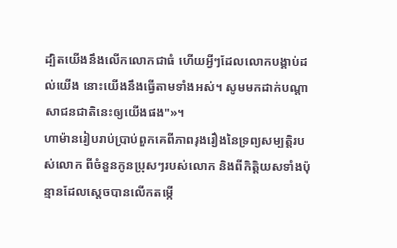ដ្បិតយើងនឹងលើកលោកជាធំ ហើយអ្វីៗដែលលោកបង្គាប់ដល់យើង នោះយើងនឹងធ្វើតាមទាំងអស់។ សូមមកដាក់បណ្ដាសាជនជាតិនេះឲ្យយើងផង"»។
ហាម៉ានរៀបរាប់ប្រាប់ពួកគេពីភាពរុងរឿងនៃទ្រព្យសម្បត្តិរបស់លោក ពីចំនួនកូនប្រុសៗរបស់លោក និងពីកិត្តិយសទាំងប៉ុន្មានដែលស្តេចបានលើកតម្កើ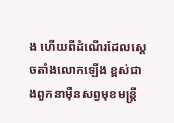ង ហើយពីដំណើរដែលស្ដេចតាំងលោកឡើង ខ្ពស់ជាងពួកនាម៉ឺនសព្វមុខមន្ត្រី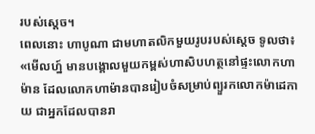របស់ស្ដេច។
ពេលនោះ ហាបូណា ជាមហាតលិកមួយរូបរបស់ស្ដេច ទូលថា៖ «មើលហ្ន៍ មានបង្គោលមួយកម្ពស់ហាសិបហត្ថនៅផ្ទះលោកហាម៉ាន ដែលលោកហាម៉ានបានរៀបចំសម្រាប់ព្យួរកលោកម៉ាដេកាយ ជាអ្នកដែលបានរា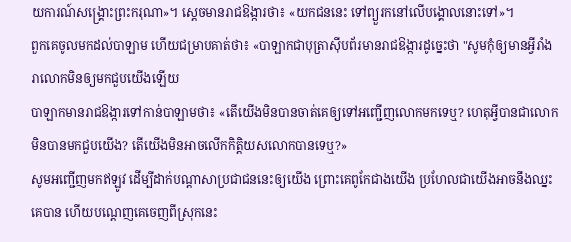យការណ៍សង្គ្រោះព្រះករុណា»។ ស្ដេចមានរាជឱង្ការថា៖ «យកជននេះ ទៅព្យួរកនៅលើបង្គោលនោះទៅ»។
ពួកគេចូលមកដល់បាឡាម ហើយជម្រាបគាត់ថា៖ «បាឡាកជាបុត្រាស៊ីបព័រមានរាជឱង្ការដូច្នេះថា "សូមកុំឲ្យមានអ្វីរាំងរាលោកមិនឲ្យមកជួបយើងឡើយ
បាឡាកមានរាជឱង្ការទៅកាន់បាឡាមថា៖ «តើយើងមិនបានចាត់គេឲ្យទៅអញ្ជើញលោកមកទេឬ? ហេតុអ្វីបានជាលោកមិនបានមកជួបយើង? តើយើងមិនអាចលើកកិត្តិយសលោកបានទេឬ?»
សូមអញ្ជើញមកឥឡូវ ដើម្បីដាក់បណ្ដាសាប្រជាជននេះឲ្យយើង ព្រោះគេពូកែជាងយើង ប្រហែលជាយើងអាចនឹងឈ្នះគេបាន ហើយបណ្តេញគេចេញពីស្រុកនេះ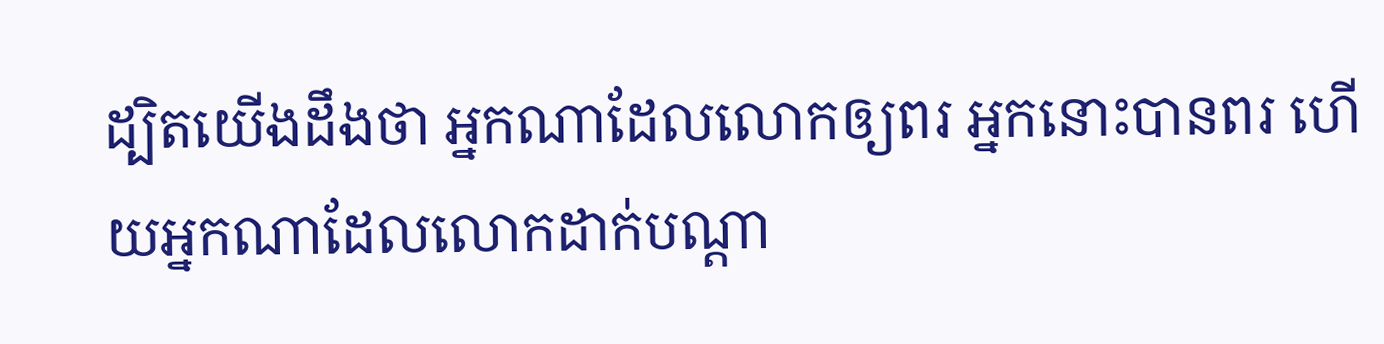ដ្បិតយើងដឹងថា អ្នកណាដែលលោកឲ្យពរ អ្នកនោះបានពរ ហើយអ្នកណាដែលលោកដាក់បណ្ដា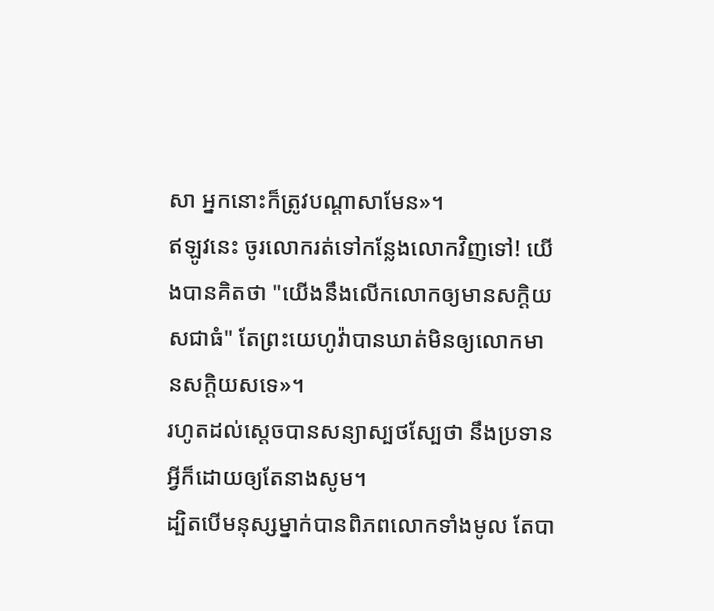សា អ្នកនោះក៏ត្រូវបណ្ដាសាមែន»។
ឥឡូវនេះ ចូរលោករត់ទៅកន្លែងលោកវិញទៅ! យើងបានគិតថា "យើងនឹងលើកលោកឲ្យមានសក្តិយសជាធំ" តែព្រះយេហូវ៉ាបានឃាត់មិនឲ្យលោកមានសក្តិយសទេ»។
រហូតដល់ស្តេចបានសន្យាស្បថស្បែថា នឹងប្រទានអ្វីក៏ដោយឲ្យតែនាងសូម។
ដ្បិតបើមនុស្សម្នាក់បានពិភពលោកទាំងមូល តែបា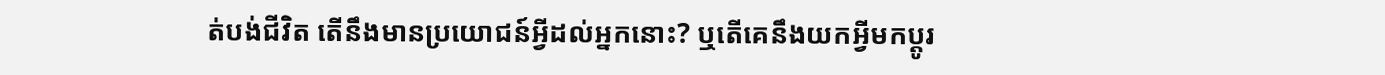ត់បង់ជីវិត តើនឹងមានប្រយោជន៍អ្វីដល់អ្នកនោះ? ឬតើគេនឹងយកអ្វីមកប្ដូរ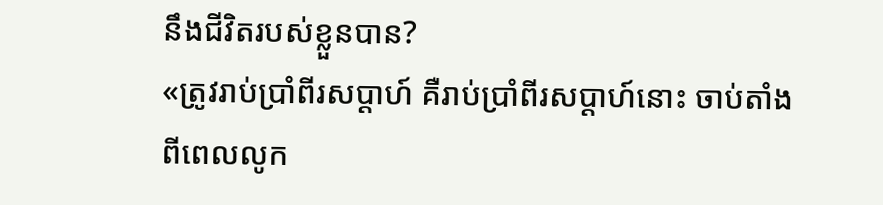នឹងជីវិតរបស់ខ្លួនបាន?
«ត្រូវរាប់ប្រាំពីរសប្ដាហ៍ គឺរាប់ប្រាំពីរសប្ដាហ៍នោះ ចាប់តាំងពីពេលលូក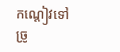កណ្តៀវទៅច្រូ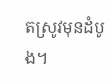តស្រូវមុនដំបូង។